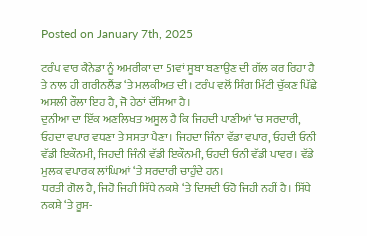Posted on January 7th, 2025

ਟਰੰਪ ਵਾਰ ਕੈਨੇਡਾ ਨੂੰ ਅਮਰੀਕਾ ਦਾ 51ਵਾਂ ਸੂਬਾ ਬਣਾਉਣ ਦੀ ਗੱਲ ਕਰ ਰਿਹਾ ਹੈ ਤੇ ਨਾਲ ਹੀ ਗਰੀਨਲੈਂਡ ‘ਤੇ ਮਲਕੀਅਤ ਦੀ। ਟਰੰਪ ਵਲੋਂ ਸਿੰਗ ਮਿੱਟੀ ਚੁੱਕਣ ਪਿੱਛੇ ਅਸਲੀ ਰੌਲਾ ਇਹ ਹੈ, ਜੋ ਹੇਠਾਂ ਦੱਸਿਆ ਹੈ।
ਦੁਨੀਆ ਦਾ ਇੱਕ ਅਣਲਿਖਤ ਅਸੂਲ ਹੈ ਕਿ ਜਿਹਦੀ ਪਾਣੀਆਂ ‘ਚ ਸਰਦਾਰੀ, ਓਹਦਾ ਵਪਾਰ ਵਧਣਾ ਤੇ ਸਸਤਾ ਪੈਣਾ। ਜਿਹਦਾ ਜਿੰਨਾ ਵੱਡਾ ਵਪਾਰ, ਓਹਦੀ ਓਨੀ ਵੱਡੀ ਇਕੌਨਮੀ, ਜਿਹਦੀ ਜਿੰਨੀ ਵੱਡੀ ਇਕੌਨਮੀ, ਓਹਦੀ ਓਨੀ ਵੱਡੀ ਪਾਵਰ। ਵੱਡੇ ਮੁਲਕ ਵਪਾਰਕ ਲਾਂਘਿਆਂ ‘ਤੇ ਸਰਦਾਰੀ ਚਾਹੁੰਦੇ ਹਨ।
ਧਰਤੀ ਗੋਲ ਹੈ, ਜਿਹੋ ਜਿਹੀ ਸਿੱਧੇ ਨਕਸ਼ੇ ‘ਤੇ ਦਿਸਦੀ ਓਹੋ ਜਿਹੀ ਨਹੀਂ ਹੈ। ਸਿੱਧੇ ਨਕਸ਼ੇ ‘ਤੇ ਰੂਸ-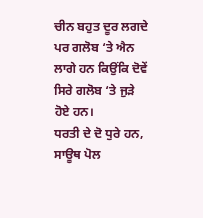ਚੀਨ ਬਹੁਤ ਦੂਰ ਲਗਦੇ ਪਰ ਗਲੋਬ ‘ਤੇ ਐਨ ਲਾਗੇ ਹਨ ਕਿਉਂਕਿ ਦੋਵੇਂ ਸਿਰੇ ਗਲੋਬ ‘ਤੇ ਜੁੜੇ ਹੋਏ ਹਨ।
ਧਰਤੀ ਦੇ ਦੋ ਧੁਰੇ ਹਨ, ਸਾਊਥ ਪੋਲ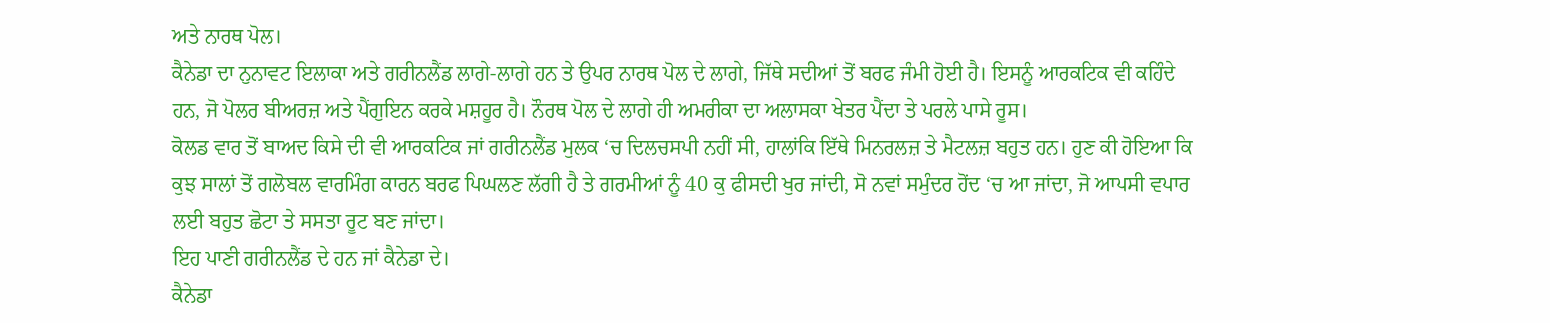ਅਤੇ ਨਾਰਥ ਪੋਲ।
ਕੈਨੇਡਾ ਦਾ ਨੁਨਾਵਟ ਇਲਾਕਾ ਅਤੇ ਗਰੀਨਲੈਂਡ ਲਾਗੇ-ਲਾਗੇ ਹਨ ਤੇ ਉਪਰ ਨਾਰਥ ਪੋਲ ਦੇ ਲਾਗੇ, ਜਿੱਥੇ ਸਦੀਆਂ ਤੋਂ ਬਰਫ ਜੰਮੀ ਹੋਈ ਹੈ। ਇਸਨੂੰ ਆਰਕਟਿਕ ਵੀ ਕਹਿੰਦੇ ਹਨ, ਜੋ ਪੋਲਰ ਬੀਅਰਜ਼ ਅਤੇ ਪੈਂਗੁਇਨ ਕਰਕੇ ਮਸ਼ਹੂਰ ਹੈ। ਨੌਰਥ ਪੋਲ ਦੇ ਲਾਗੇ ਹੀ ਅਮਰੀਕਾ ਦਾ ਅਲਾਸਕਾ ਖੇਤਰ ਪੈਂਦਾ ਤੇ ਪਰਲੇ ਪਾਸੇ ਰੂਸ।
ਕੋਲਡ ਵਾਰ ਤੋਂ ਬਾਅਦ ਕਿਸੇ ਦੀ ਵੀ ਆਰਕਟਿਕ ਜਾਂ ਗਰੀਨਲੈਂਡ ਮੁਲਕ ‘ਚ ਦਿਲਚਸਪੀ ਨਹੀਂ ਸੀ, ਹਾਲਾਂਕਿ ਇੱਥੇ ਮਿਨਰਲਜ਼ ਤੇ ਮੈਟਲਜ਼ ਬਹੁਤ ਹਨ। ਹੁਣ ਕੀ ਹੋਇਆ ਕਿ ਕੁਝ ਸਾਲਾਂ ਤੋਂ ਗਲੋਬਲ ਵਾਰਮਿੰਗ ਕਾਰਨ ਬਰਫ ਪਿਘਲਣ ਲੱਗੀ ਹੈ ਤੇ ਗਰਮੀਆਂ ਨੂੰ 40 ਕੁ ਫੀਸਦੀ ਖੁਰ ਜਾਂਦੀ, ਸੋ ਨਵਾਂ ਸਮੁੰਦਰ ਹੋਂਦ ‘ਚ ਆ ਜਾਂਦਾ, ਜੋ ਆਪਸੀ ਵਪਾਰ ਲਈ ਬਹੁਤ ਛੋਟਾ ਤੇ ਸਸਤਾ ਰੂਟ ਬਣ ਜਾਂਦਾ।
ਇਹ ਪਾਣੀ ਗਰੀਨਲੈਂਡ ਦੇ ਹਨ ਜਾਂ ਕੈਨੇਡਾ ਦੇ।
ਕੈਨੇਡਾ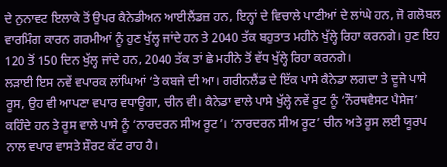ਦੇ ਨੁਨਾਵਟ ਇਲਾਕੇ ਤੋਂ ਉਪਰ ਕੈਨੇਡੀਅਨ ਆਈਲੈਂਡਜ਼ ਹਨ, ਇਨ੍ਹਾਂ ਦੇ ਵਿਚਾਲੇ ਪਾਣੀਆਂ ਦੇ ਲਾਂਘੇ ਹਨ, ਜੋ ਗਲੋਬਲ ਵਾਰਮਿੰਗ ਕਾਰਨ ਗਰਮੀਆਂ ਨੂੰ ਹੁਣ ਖੁੱਲ੍ਹ ਜਾਂਦੇ ਹਨ ਤੇ 2040 ਤੱਕ ਬਹੁਤਾਤ ਮਹੀਨੇ ਖੁੱਲ੍ਹੇ ਰਿਹਾ ਕਰਨਗੇ। ਹੁਣ ਇਹ 120 ਤੋਂ 150 ਦਿਨ ਖੁੱਲ੍ਹ ਜਾਂਦੇ ਹਨ, 2040 ਤੱਕ ਤਾਂ ਛੇ ਮਹੀਨੇ ਤੋਂ ਵੱਧ ਖੁੱਲ੍ਹੇ ਰਿਹਾ ਕਰਨਗੇ।
ਲੜਾਈ ਇਸ ਨਵੇਂ ਵਪਾਰਕ ਲਾਂਘਿਆਂ ‘ਤੇ ਕਬਜੇ ਦੀ ਆ। ਗਰੀਨਲੈਂਡ ਦੇ ਇੱਕ ਪਾਸੇ ਕੈਨੇਡਾ ਲਗਦਾ ਤੇ ਦੂਜੇ ਪਾਸੇ ਰੂਸ, ਉਹ ਵੀ ਆਪਣਾ ਵਪਾਰ ਵਧਾਊਗਾ, ਚੀਨ ਵੀ। ਕੈਨੇਡਾ ਵਾਲੇ ਪਾਸੇ ਖੁੱਲ੍ਹੇ ਨਵੇਂ ਰੂਟ ਨੂੰ ‘ਨੌਰਥਵੈਸਟ ਪੈਸੇਜ’ ਕਹਿੰਦੇ ਹਨ ਤੇ ਰੂਸ ਵਾਲੇ ਪਾਸੇ ਨੂੰ ‘ਨਾਰਦਰਨ ਸੀਅ ਰੂਟ’। ‘ਨਾਰਦਰਨ ਸੀਅ ਰੂਟ’ ਚੀਨ ਅਤੇ ਰੂਸ ਲਈ ਯੂਰਪ ਨਾਲ ਵਪਾਰ ਵਾਸਤੇ ਸ਼ੌਰਟ ਕੱਟ ਰਾਹ ਹੈ।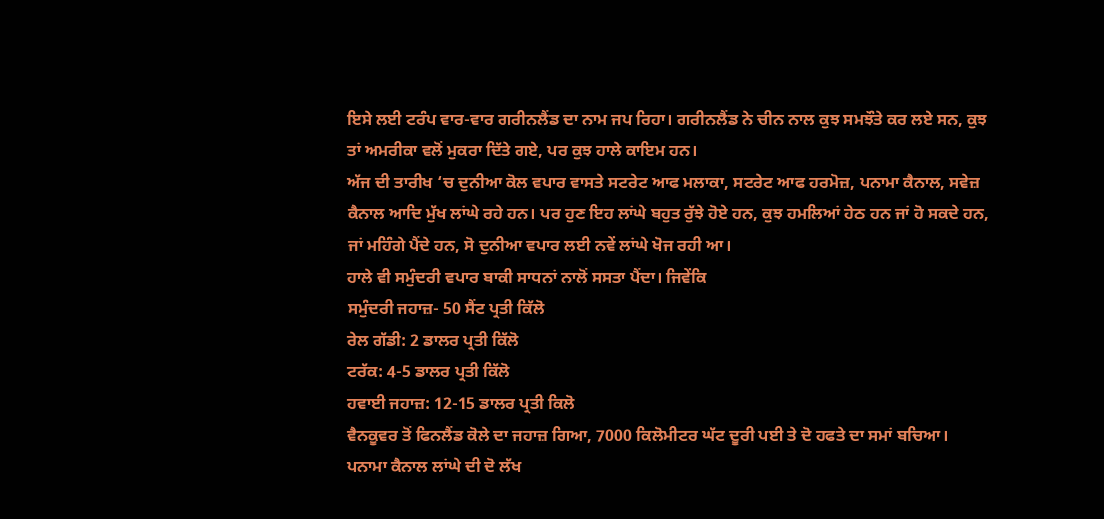ਇਸੇ ਲਈ ਟਰੰਪ ਵਾਰ-ਵਾਰ ਗਰੀਨਲੈਂਡ ਦਾ ਨਾਮ ਜਪ ਰਿਹਾ। ਗਰੀਨਲੈਂਡ ਨੇ ਚੀਨ ਨਾਲ ਕੁਝ ਸਮਝੌਤੇ ਕਰ ਲਏ ਸਨ, ਕੁਝ ਤਾਂ ਅਮਰੀਕਾ ਵਲੋਂ ਮੁਕਰਾ ਦਿੱਤੇ ਗਏ, ਪਰ ਕੁਝ ਹਾਲੇ ਕਾਇਮ ਹਨ।
ਅੱਜ ਦੀ ਤਾਰੀਖ ‘ਚ ਦੁਨੀਆ ਕੋਲ ਵਪਾਰ ਵਾਸਤੇ ਸਟਰੇਟ ਆਫ ਮਲਾਕਾ, ਸਟਰੇਟ ਆਫ ਹਰਮੋਜ਼, ਪਨਾਮਾ ਕੈਨਾਲ, ਸਵੇਜ਼ ਕੈਨਾਲ ਆਦਿ ਮੁੱਖ ਲਾਂਘੇ ਰਹੇ ਹਨ। ਪਰ ਹੁਣ ਇਹ ਲਾਂਘੇ ਬਹੁਤ ਰੁੱਝੇ ਹੋਏ ਹਨ, ਕੁਝ ਹਮਲਿਆਂ ਹੇਠ ਹਨ ਜਾਂ ਹੋ ਸਕਦੇ ਹਨ, ਜਾਂ ਮਹਿੰਗੇ ਪੈਂਦੇ ਹਨ, ਸੋ ਦੁਨੀਆ ਵਪਾਰ ਲਈ ਨਵੇਂ ਲਾਂਘੇ ਖੋਜ ਰਹੀ ਆ।
ਹਾਲੇ ਵੀ ਸਮੁੰਦਰੀ ਵਪਾਰ ਬਾਕੀ ਸਾਧਨਾਂ ਨਾਲੋਂ ਸਸਤਾ ਪੈਂਦਾ। ਜਿਵੇਂਕਿ
ਸਮੁੰਦਰੀ ਜਹਾਜ਼- 50 ਸੈਂਟ ਪ੍ਰਤੀ ਕਿੱਲੋ
ਰੇਲ ਗੱਡੀ: 2 ਡਾਲਰ ਪ੍ਰਤੀ ਕਿੱਲੋ
ਟਰੱਕ: 4-5 ਡਾਲਰ ਪ੍ਰਤੀ ਕਿੱਲੋ
ਹਵਾਈ ਜਹਾਜ਼: 12-15 ਡਾਲਰ ਪ੍ਰਤੀ ਕਿਲੋ
ਵੈਨਕੂਵਰ ਤੋਂ ਫਿਨਲੈਂਡ ਕੋਲੇ ਦਾ ਜਹਾਜ਼ ਗਿਆ, 7000 ਕਿਲੋਮੀਟਰ ਘੱਟ ਦੂਰੀ ਪਈ ਤੇ ਦੋ ਹਫਤੇ ਦਾ ਸਮਾਂ ਬਚਿਆ। ਪਨਾਮਾ ਕੈਨਾਲ ਲਾਂਘੇ ਦੀ ਦੋ ਲੱਖ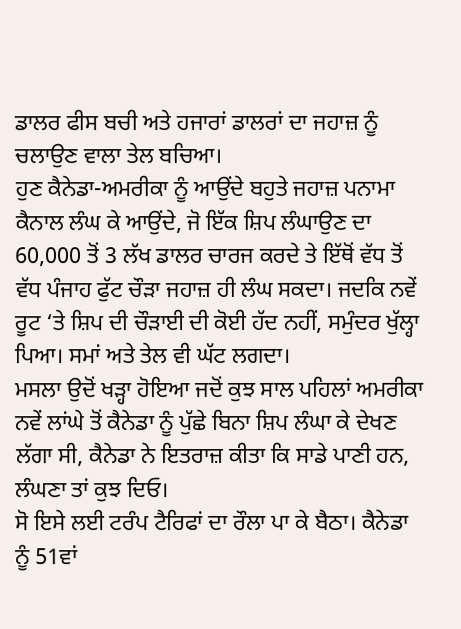ਡਾਲਰ ਫੀਸ ਬਚੀ ਅਤੇ ਹਜਾਰਾਂ ਡਾਲਰਾਂ ਦਾ ਜਹਾਜ਼ ਨੂੰ ਚਲਾਉਣ ਵਾਲਾ ਤੇਲ ਬਚਿਆ।
ਹੁਣ ਕੈਨੇਡਾ-ਅਮਰੀਕਾ ਨੂੰ ਆਉਂਦੇ ਬਹੁਤੇ ਜਹਾਜ਼ ਪਨਾਮਾ ਕੈਨਾਲ ਲੰਘ ਕੇ ਆਉਂਦੇ, ਜੋ ਇੱਕ ਸ਼ਿਪ ਲੰਘਾਉਣ ਦਾ 60,000 ਤੋਂ 3 ਲੱਖ ਡਾਲਰ ਚਾਰਜ ਕਰਦੇ ਤੇ ਇੱਥੋਂ ਵੱਧ ਤੋਂ ਵੱਧ ਪੰਜਾਹ ਫੁੱਟ ਚੌੜਾ ਜਹਾਜ਼ ਹੀ ਲੰਘ ਸਕਦਾ। ਜਦਕਿ ਨਵੇਂ ਰੂਟ ‘ਤੇ ਸ਼ਿਪ ਦੀ ਚੌੜਾਈ ਦੀ ਕੋਈ ਹੱਦ ਨਹੀਂ, ਸਮੁੰਦਰ ਖੁੱਲ੍ਹਾ ਪਿਆ। ਸਮਾਂ ਅਤੇ ਤੇਲ ਵੀ ਘੱਟ ਲਗਦਾ।
ਮਸਲਾ ਉਦੋਂ ਖੜ੍ਹਾ ਹੋਇਆ ਜਦੋਂ ਕੁਝ ਸਾਲ ਪਹਿਲਾਂ ਅਮਰੀਕਾ ਨਵੇਂ ਲਾਂਘੇ ਤੋਂ ਕੈਨੇਡਾ ਨੂੰ ਪੁੱਛੇ ਬਿਨਾ ਸ਼ਿਪ ਲੰਘਾ ਕੇ ਦੇਖਣ ਲੱਗਾ ਸੀ, ਕੈਨੇਡਾ ਨੇ ਇਤਰਾਜ਼ ਕੀਤਾ ਕਿ ਸਾਡੇ ਪਾਣੀ ਹਨ, ਲੰਘਣਾ ਤਾਂ ਕੁਝ ਦਿਓ।
ਸੋ ਇਸੇ ਲਈ ਟਰੰਪ ਟੈਰਿਫਾਂ ਦਾ ਰੌਲਾ ਪਾ ਕੇ ਬੈਠਾ। ਕੈਨੇਡਾ ਨੂੰ 51ਵਾਂ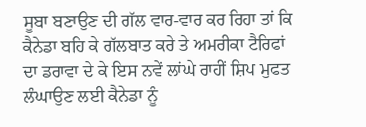ਸੂਬਾ ਬਣਾਉਣ ਦੀ ਗੱਲ ਵਾਰ-ਵਾਰ ਕਰ ਰਿਹਾ ਤਾਂ ਕਿ ਕੈਨੇਡਾ ਬਹਿ ਕੇ ਗੱਲਬਾਤ ਕਰੇ ਤੇ ਅਮਰੀਕਾ ਟੈਰਿਫਾਂ ਦਾ ਡਰਾਵਾ ਦੇ ਕੇ ਇਸ ਨਵੇਂ ਲਾਂਘੇ ਰਾਹੀਂ ਸ਼ਿਪ ਮੁਫਤ ਲੰਘਾਉਣ ਲਈ ਕੈਨੇਡਾ ਨੂੰ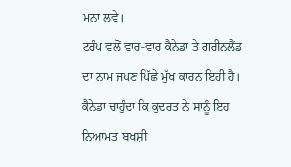ਮਨਾ ਲਵੇ।
ਟਰੰਪ ਵਲੋਂ ਵਾਰ-ਵਾਰ ਕੈਨੇਡਾ ਤੇ ਗਰੀਨਲੈਂਡ ਦਾ ਨਾਮ ਜਪਣ ਪਿੱਛੇ ਮੁੱਖ ਕਾਰਨ ਇਹੀ ਹੈ।
ਕੈਨੇਡਾ ਚਾਹੁੰਦਾ ਕਿ ਕੁਦਰਤ ਨੇ ਸਾਨੂੰ ਇਹ ਨਿਆਮਤ ਬਖਸ਼ੀ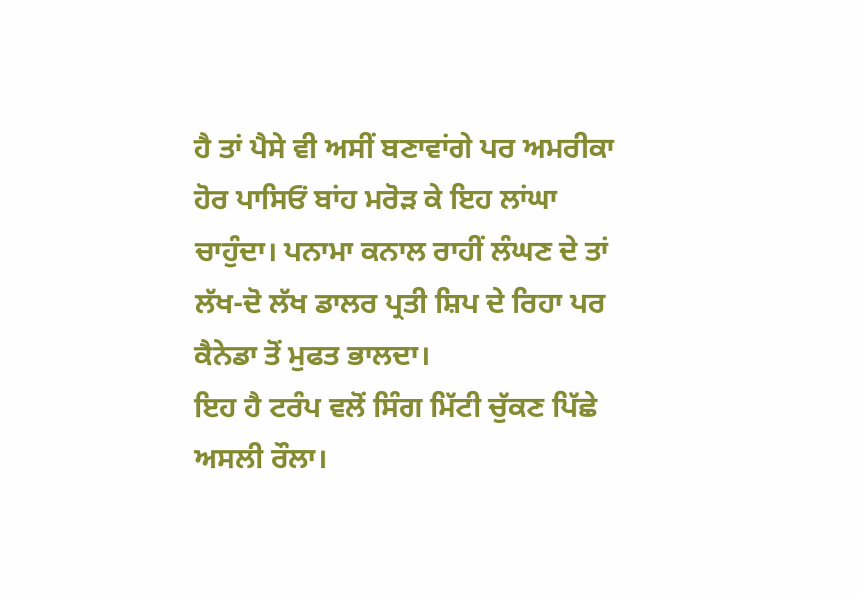ਹੈ ਤਾਂ ਪੈਸੇ ਵੀ ਅਸੀਂ ਬਣਾਵਾਂਗੇ ਪਰ ਅਮਰੀਕਾ ਹੋਰ ਪਾਸਿਓਂ ਬਾਂਹ ਮਰੋੜ ਕੇ ਇਹ ਲਾਂਘਾ ਚਾਹੁੰਦਾ। ਪਨਾਮਾ ਕਨਾਲ ਰਾਹੀਂ ਲੰਘਣ ਦੇ ਤਾਂ ਲੱਖ-ਦੋ ਲੱਖ ਡਾਲਰ ਪ੍ਰਤੀ ਸ਼ਿਪ ਦੇ ਰਿਹਾ ਪਰ ਕੈਨੇਡਾ ਤੋਂ ਮੁਫਤ ਭਾਲਦਾ।
ਇਹ ਹੈ ਟਰੰਪ ਵਲੋਂ ਸਿੰਗ ਮਿੱਟੀ ਚੁੱਕਣ ਪਿੱਛੇ ਅਸਲੀ ਰੌਲਾ।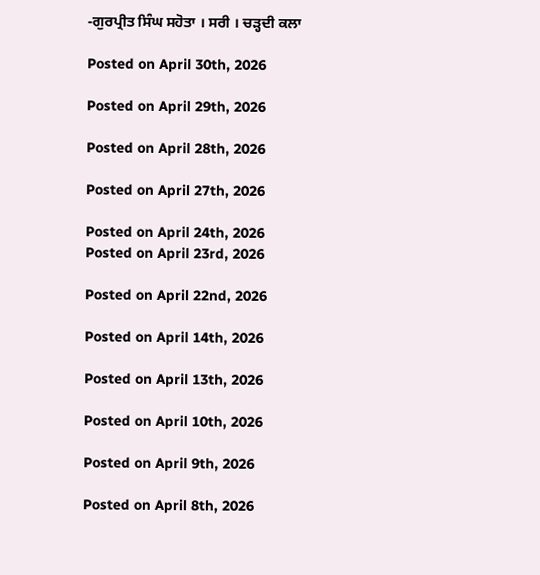-ਗੁਰਪ੍ਰੀਤ ਸਿੰਘ ਸਹੋਤਾ । ਸਰੀ । ਚੜ੍ਹਦੀ ਕਲਾ

Posted on April 30th, 2026

Posted on April 29th, 2026

Posted on April 28th, 2026

Posted on April 27th, 2026

Posted on April 24th, 2026
Posted on April 23rd, 2026

Posted on April 22nd, 2026

Posted on April 14th, 2026

Posted on April 13th, 2026

Posted on April 10th, 2026

Posted on April 9th, 2026

Posted on April 8th, 2026